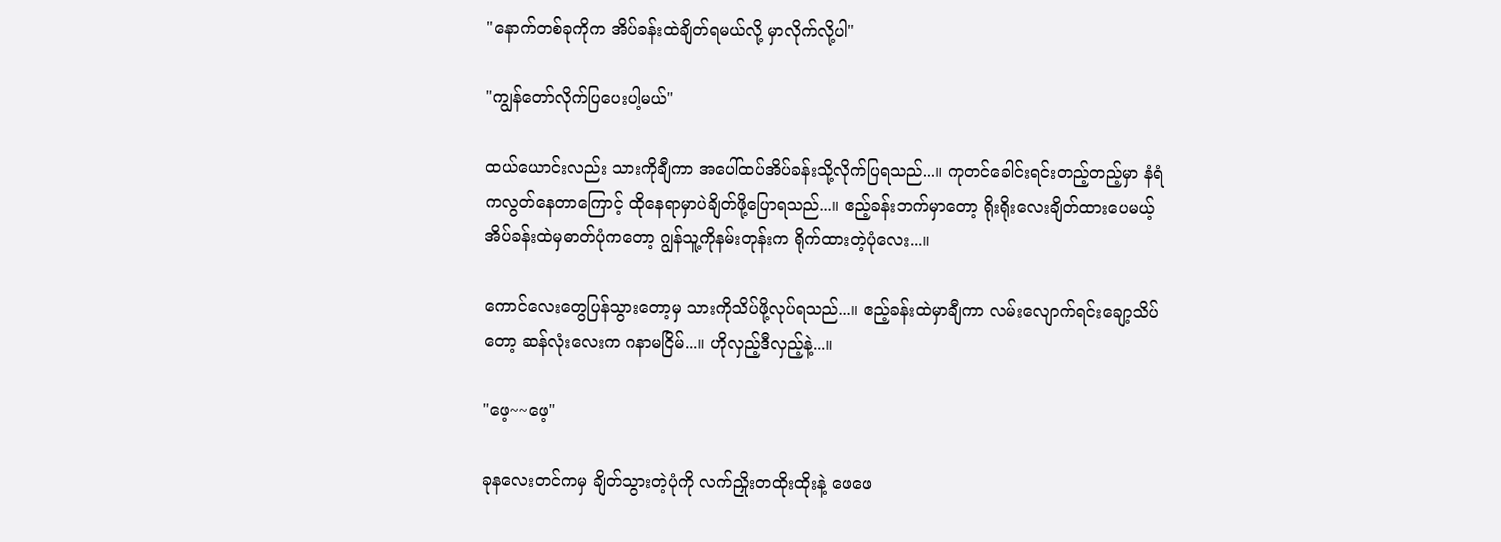"နောက်တစ်ခုကိုက အိပ်ခန်းထဲချိတ်ရမယ်လို့ မှာလိုက်လို့ပါ"

"ကျွန်တော်လိုက်ပြပေးပါ့မယ်"

ထယ်ယောင်းလည်း သားကိုချီကာ အပေါ်ထပ်အိပ်ခန်းသို့လိုက်ပြရသည်...။ ကုတင်ခေါင်းရင်းတည့်တည့်မှာ နံရံကလွတ်နေတာကြောင့် ထိုနေရာမှာပဲချိတ်ဖို့ပြောရသည်...။ ဧည့်ခန်းဘက်မှာတော့ ရိုးရိုးလေးချိတ်ထားပေမယ့် အိပ်ခန်းထဲမှဓာတ်ပုံက‌တော့ ဂျွန်သူ့ကိုနမ်းတုန်းက ရိုက်ထားတဲ့ပုံလေး...။

ကောင်လေးတွေပြန်သွားတော့မှ သားကိုသိပ်ဖို့လုပ်ရသည်...။ ဧည့်ခန်းထဲမှာချီကာ လမ်းလျောက်ရင်းချော့သိပ်တော့ ဆန်လုံးလေးက ဂနာမငြိမ်...။ ဟိုလှည့်ဒီလှည့်နဲ့...။

"ဖေ့~~ဖေ့"

ခုနလေးတင်ကမှ ချိတ်သွားတဲ့ပုံကို လက်ညှိုးတထိုးထိုးနဲ့ ဖေဖေ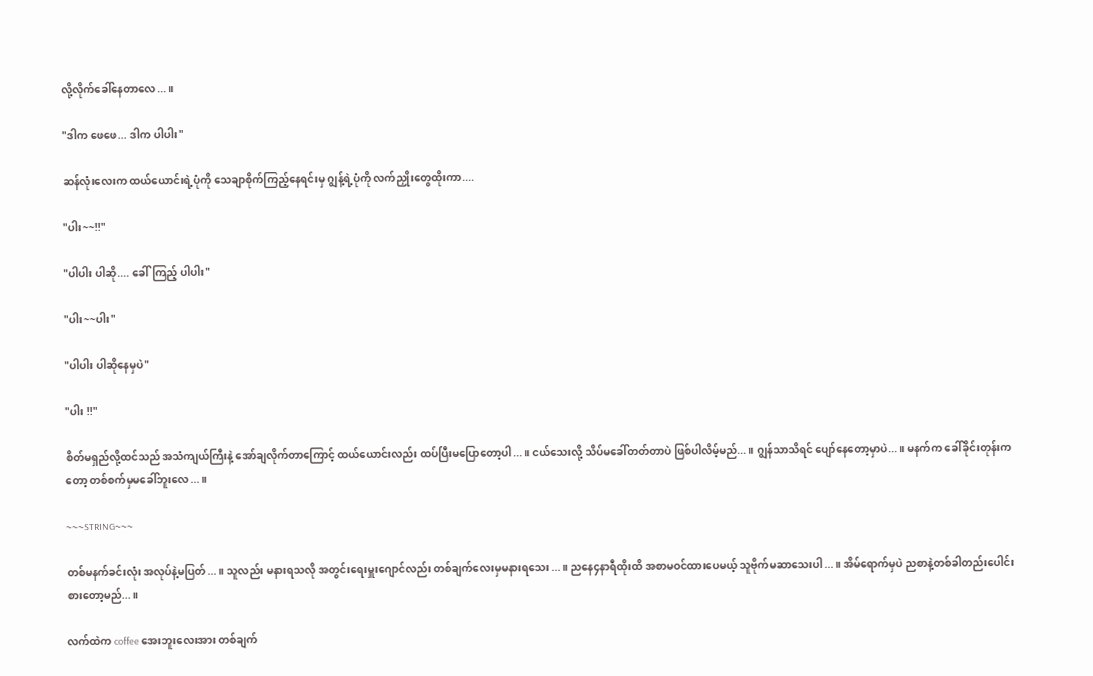လို့လိုက်ခေါ်နေတာလေ...။

"ဒါက ဖေဖေ... ဒါက ပါပါး"

ဆန်လုံးလေးက ထယ်ယောင်းရဲ့ပုံကို သေချာစိုက်ကြည့်နေရင်းမှ ဂျွန့်ရဲ့ပုံကို လက်ညှိုးတွေထိုးကာ....

"ပါး~~!!"

"ပါပါး ပါဆို.... ခေါ်ကြည့် ပါပါး"

"ပါး~~ပါး"

"ပါပါး ပါဆိုနေမှပဲ"

"ပါး !!"

စိတ်မရှည်လို့ထင်သည် အသံကျယ်ကြီးနဲ့ အော်ချလိုက်တာကြောင့် ထယ်ယောင်းလည်း ထပ်ပြီးမပြောတော့ပါ...။ ငယ်သေးလို့ သိပ်မခေါ်တတ်တာပဲ ဖြစ်ပါလိမ့်မည်...။ ဂျွန်သာသိရင် ပျော်နေတော့မှာပဲ...။ မနက်က ခေါ်ခိုင်းတုန်းကတော့ တစ်စက်မှမခေါ်ဘူးလေ...။

~~~STRING~~~

တစ်မနက်ခင်းလုံး အလုပ်နဲ့မပြတ်...။ သူလည်း မနားရသလို အတွင်းရေးမှူး‌ဂျောင်လည်း တစ်ချက်လေးမှမနားရသေး...။ ညနေ၄နာရီထိုးထိ အစာမဝင်ထားပေမယ့် သူဗိုက်မဆာသေးပါ...။ အိမ်ရောက်မှပဲ ညစာနဲ့တစ်ခါတည်းပေါင်းစားတော့မည်...။

လက်ထဲက coffee အေးဘူးလေးအား တစ်ချက်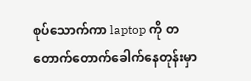စုပ်သောက်ကာ laptop ကို တတောက်တောက်ခေါက်နေတုန်းမှာ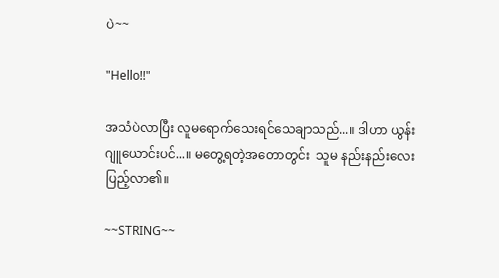ပဲ~~

"Hello!!"

အသံပဲလာပြီး လူမရောက်သေးရင်သေချာသည်...။ ဒါဟာ ယွန်းဂျူယောင်းပင်...။ မတွေ့ရတဲ့အတောတွင်း  သူမ နည်းနည်းလေးပြည့်လာ၏။

~~STRING~~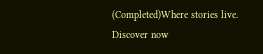(Completed)Where stories live. Discover now